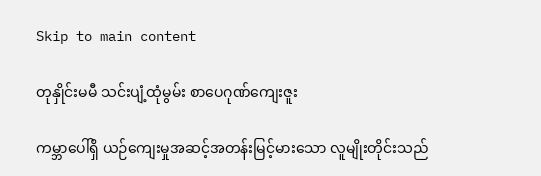Skip to main content

တုနှိုင်းမမီ သင်းပျံ့ထုံမွမ်း စာပေဂုဏ်ကျေးဇူး

ကမ္ဘာပေါ်ရှိ ယဉ်ကျေးမှုအဆင့်အတန်းမြင့်မားသော လူမျိုးတိုင်းသည်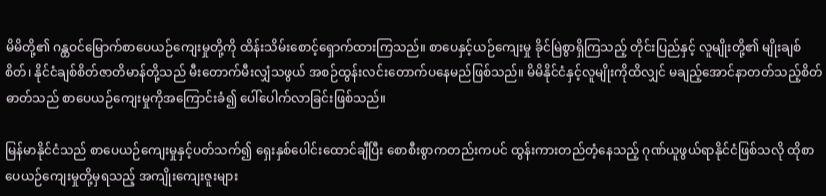မိမိတို့၏ ဂန္ထဝင်မြောက်စာပေယဉ်ကျေးမှုတို့ကို ထိန်းသိမ်းစောင့်ရှောက်ထားကြသည်။ စာပေနှင့်ယဉ်ကျေးမှု ခိုင်မြဲစွာရှိကြသည့် တိုင်းပြည်နှင့် လူမျိုးတို့၏ မျိုးချစ်စိတ်၊ နိုင်ငံချစ်စိတ်ဇာတိမာန်တို့သည် မီးတောက်မီးလျှံသဖွယ် အစဉ်ထွန်းလင်းတောက်ပနေမည်ဖြစ်သည်။ မိမိနိုင်ငံနှင့်လူမျိုးကိုထိလျှင် မချည့်အောင်နာတတ်သည့်စိတ်ဓာတ်သည် စာပေယဉ်ကျေးမှုကိုအကြောင်းခံ၍ ပေါ်ပေါက်လာခြင်းဖြစ်သည်။

မြန်မာနိုင်ငံသည် စာပေယဉ်ကျေးမှုနှင့်ပတ်သက်၍ ရှေးနှစ်ပေါင်းထောင်ချီပြီး စောစီးစွာကတည်းကပင် ထွန်းကားတည်တံ့နေသည့် ဂုဏ်ယူဖွယ်ရာနိုင်ငံဖြစ်သလို ထိုစာပေယဉ်ကျေးမှုတို့မှရသည့် အကျိုးကျေးဇူးများ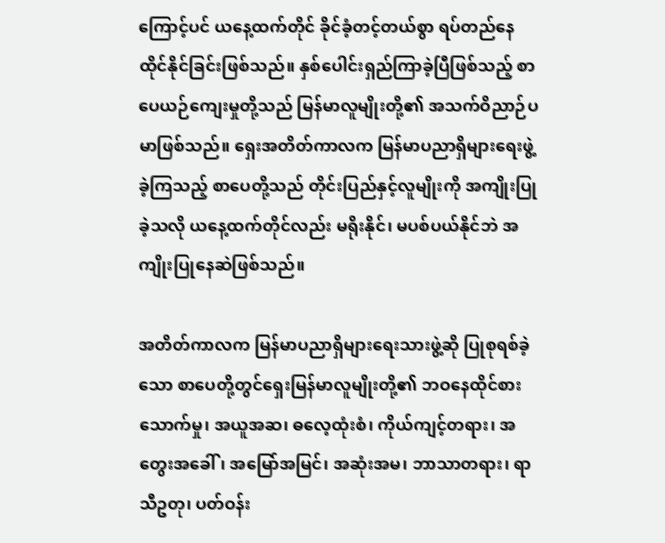ကြောင့်ပင် ယနေ့ထက်တိုင် ခိုင်ခံ့တင့်တယ်စွာ ရပ်တည်နေထိုင်နိုင်ခြင်းဖြစ်သည်။ နှစ်ပေါင်းရှည်ကြာခဲ့ပြီဖြစ်သည့် စာပေယဉ်ကျေးမှုတို့သည် မြန်မာလူမျိုးတို့၏ အသက်ဝိညာဉ်ပမာဖြစ်သည်။ ရှေးအတိတ်ကာလက မြန်မာပညာရှိများရေးဖွဲ့ခဲ့ကြသည့် စာပေတို့သည် တိုင်းပြည်နှင့်လူမျိုးကို အကျိုးပြုခဲ့သလို ယနေ့ထက်တိုင်လည်း မရိုးနိုင်၊ မပစ်ပယ်နိုင်ဘဲ အကျိုးပြုနေဆဲဖြစ်သည်။

အတိတ်ကာလက မြန်မာပညာရှိများရေးသားဖွဲ့ဆို ပြုစုရစ်ခဲ့သော စာပေတို့တွင်ရှေးမြန်မာလူမျိုးတို့၏ ဘဝနေထိုင်စားသောက်မှု၊ အယူအဆ၊ ဓလေ့ထုံးစံ၊ ကိုယ်ကျင့်တရား၊ အတွေးအခေါ်၊ အမြော်အမြင်၊ အဆုံးအမ၊ ဘာသာတရား၊ ရာသီဥတု၊ ပတ်ဝန်း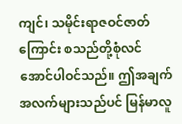ကျင်၊ သမိုင်းရာဇဝင်ဇာတ်ကြောင်း စသည်တို့စုံလင်အောင်ပါဝင်သည်။ ဤအချက်အလက်များသည်ပင် မြန်မာလူ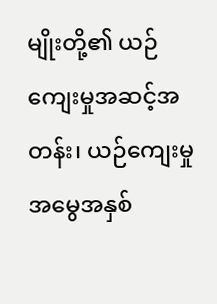မျိုးတို့၏ ယဉ်ကျေးမှုအဆင့်အတန်း၊ ယဉ်ကျေးမှုအမွေအနှစ်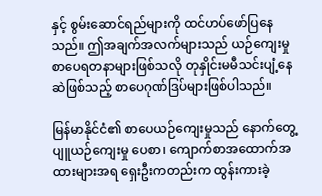နှင့် စွမ်းဆောင်ရည်များကို ထင်ဟပ်ဖော်ပြနေသည်။ ဤအချက်အလက်များသည် ယဉ်ကျေးမှုစာပေရတနာများဖြစ်သလို တုနှိုင်းမမီသင်းပျံ့နေဆဲဖြစ်သည့် စာပေဂုဏ်ဒြပ်များဖြစ်ပါသည်။

မြန်မာနိုင်ငံ၏ စာပေယဉ်ကျေးမှုသည် နောက်တွေ့ပျူယဉ်ကျေးမှု ပေစာ၊ ကျောက်စာအထောက်အထားများအရ ရှေးဦးကတည်းက ထွန်းကားခဲ့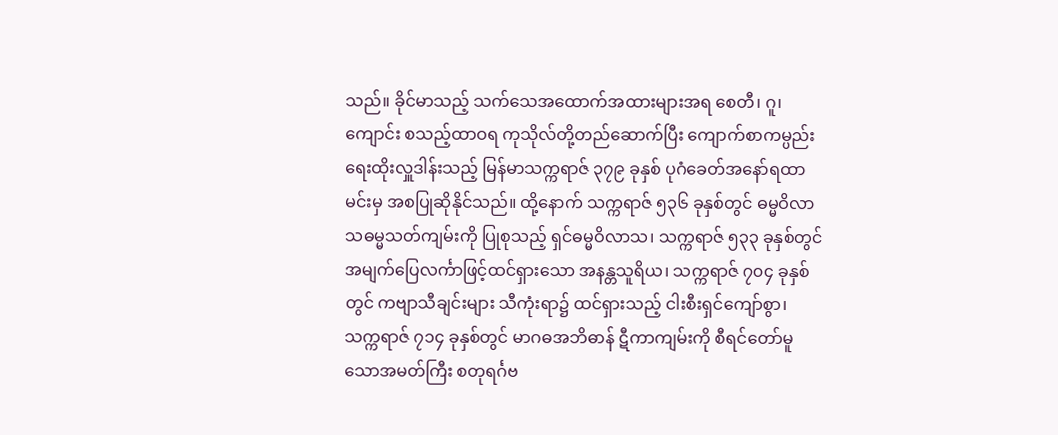သည်။ ခိုင်မာသည့် သက်သေအထောက်အထားများအရ စေတီ၊ ဂူ၊ ကျောင်း စသည့်ထာဝရ ကုသိုလ်တို့တည်ဆောက်ပြီး ကျောက်စာကမ္ပည်းရေးထိုးလှူဒါန်းသည့် မြန်မာသက္ကရာဇ် ၃၇၉ ခုနှစ် ပုဂံခေတ်အနော်ရထာမင်းမှ အစပြုဆိုနိုင်သည်။ ထို့နောက် သက္ကရာဇ် ၅၃၆ ခုနှစ်တွင် ဓမ္မဝိလာသဓမ္မသတ်ကျမ်းကို ပြုစုသည့် ရှင်ဓမ္မဝိလာသ၊ သက္ကရာဇ် ၅၃၃ ခုနှစ်တွင် အမျက်ပြေလင်္ကာဖြင့်ထင်ရှားသော အနန္တသူရိယ၊ သက္ကရာဇ် ၇၀၄ ခုနှစ်တွင် ကဗျာသီချင်းများ သီကုံးရာ၌ ထင်ရှားသည့် ငါးစီးရှင်ကျော်စွာ၊ သက္ကရာဇ် ၇၁၄ ခုနှစ်တွင် မာဂဓအဘိဓာန် ဋီကာကျမ်းကို စီရင်တော်မူသောအမတ်ကြီး စတုရင်္ဂဗ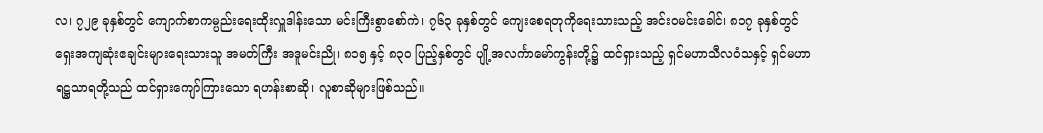လ၊ ၇၂၉ ခုနှစ်တွင် ကျောက်စာကမ္ပည်းရေးထိုးလှူဒါန်းသော မင်းကြီးစွာစော်ကဲ၊ ၇၆၃ ခုနှစ်တွင် ကျေးစေရတုကိုရေးသားသည့် အင်းဝမင်းခေါင်၊ ၈၁၇ ခုနှစ်တွင် ရှေးအကျဆုံးဧချင်းများရေးသားသူ အမတ်ကြီး အဒူမင်းညို၊ ၈၁၅ နှင့် ၈၃၀ ပြည့်နှစ်တွင် ပျို့အလင်္ကာမော်ကွန်းတို့၌ ထင်ရှားသည့် ရှင်မဟာသီလဝံသနှင့် ရှင်မဟာရဋ္ဌသာရတို့သည် ထင်ရှားကျော်ကြားသော ရဟန်းစာဆို၊ လူစာဆိုများဖြစ်သည်။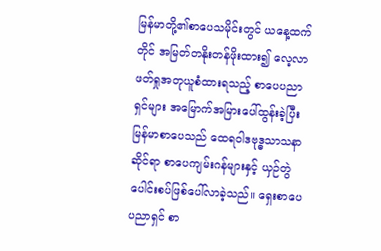မြန်မာတို့၏စာပေသမိုင်းတွင် ယနေ့ထက်တိုင် အမြတ်တနိုးတန်ဖိုးထား၍ လေ့လာဖတ်ရှုအတုယူစံထားရသည့် စာပေပညာရှင်များ အမြောက်အမြားပေါ်ထွန်းခဲ့ပြီး မြန်မာစာပေသည် ထေရဝါဒဗုဒ္ဓသာသနာဆိုင်ရာ စာပေကျမ်းဂန်များနှင့် ယှဉ်တွဲပေါင်းစပ်ဖြစ်ပေါ်လာခဲ့သည်။ ရှေးစာပေပညာရှင် စာ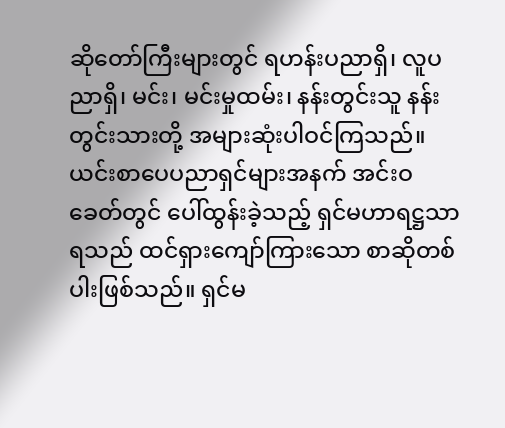ဆိုတော်ကြီးများတွင် ရဟန်းပညာရှိ၊ လူပညာရှိ၊ မင်း၊ မင်းမှုထမ်း၊ နန်းတွင်းသူ နန်းတွင်းသားတို့ အများဆုံးပါဝင်ကြသည်။ ယင်းစာပေပညာရှင်များအနက် အင်းဝခေတ်တွင် ပေါ်ထွန်းခဲ့သည့် ရှင်မဟာရဋ္ဌသာရသည် ထင်ရှားကျော်ကြားသော စာဆိုတစ်ပါးဖြစ်သည်။ ရှင်မ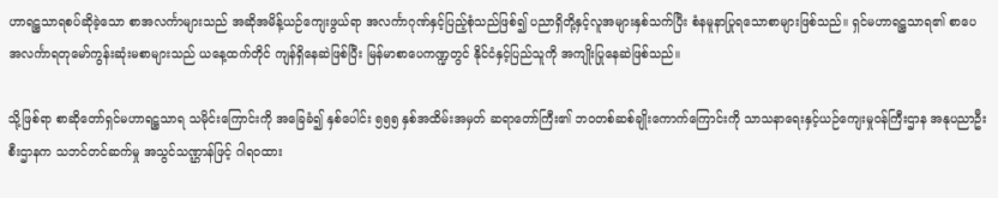ဟာရဋ္ဌသာရစပ်ဆိုခဲ့သော စာအလင်္ကာများသည် အဆိုအမိန့်ယဉ်ကျေးဖွယ်ရာ အလင်္ကာဂုဏ်နှင့်ပြည့်စုံသည်ဖြစ်၍ ပညာရှိတို့နှင့်လူအများနှစ်သက်ပြီး စံနမူနာပြုရသောစာများဖြစ်သည်။ ရှင်မဟာရဋ္ဌသာရ၏ စာပေအလင်္ကာရတုမော်ကွန်းဆုံးမစာများသည် ယနေ့ထက်တိုင် ကျန်ရှိနေဆဲဖြစ်ပြီး မြန်မာစာပေကဏ္ဍတွင် နိုင်ငံနှင့်ပြည်သူကို အကျိုးပြုနေဆဲဖြစ်သည်။

သို့ဖြစ်ရာ စာဆိုတော်ရှင်မဟာရဋ္ဌသာရ သမိုင်းကြောင်းကို အခြေခံ၍ နှစ်ပေါင်း ၅၅၅ နှစ်အထိမ်းအမှတ် ဆရာတော်ကြီး၏ ဘဝတစ်ဆစ်ချိုးကောက်ကြောင်းကို သာသနာရေးနှင့်ယဉ်ကျေးမှုဝန်ကြီးဌာန အနုပညာဦးစီးဌာနက သဘင်တင်ဆက်မှု အသွင်သဏ္ဌာန်ဖြင့် ဂါရဝထား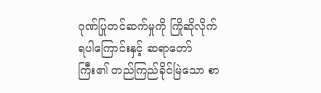ဂုဏ်ပြုတင်ဆက်မှုကို ကြိုဆိုလိုက်ရပါကြောင်းနှင့် ဆရာတော်ကြီး၏ တည်ကြည်ခိုင်မြဲသော စာ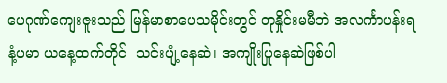ပေဂုဏ်ကျေးဇူးသည် မြန်မာစာပေသမိုင်းတွင် တုနှိုင်းမမီဘဲ အလင်္ကာပန်းရနံ့ပမာ ယနေ့ထက်တိုင်  သင်းပျံ့နေဆဲ၊ အကျိုးပြုနေဆဲဖြစ်ပါ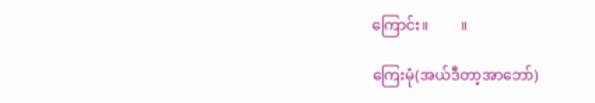ကြောင်း။         ။

ကြေးမုံ(အယ်ဒီတာ့အာဘော်)